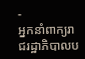-
អ្នកនាំពាក្យរាជរដ្ឋាភិបាលប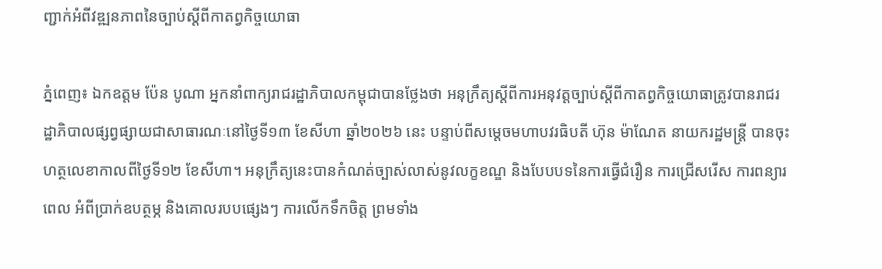ញ្ជាក់អំពីវឌ្ឍនភាពនៃច្បាប់ស្តីពីកាតព្វកិច្ចយោធា

ភ្នំពេញ៖ ឯកឧត្តម ប៉ែន បូណា អ្នកនាំពាក្យរាជរដ្ឋាភិបាលកម្ពុជាបានថ្លែងថា អនុក្រឹត្យស្តីពីការអនុវត្តច្បាប់ស្តីពីកាតព្វកិច្ចយោធាត្រូវបានរាជរដ្ឋាភិបាលផ្សព្វផ្សាយជាសាធារណៈនៅថ្ងៃទី១៣ ខែសីហា ឆ្នាំ២០២៦ នេះ បន្ទាប់ពីសម្តេចមហាបវរធិបតី ហ៊ុន ម៉ាណែត នាយករដ្ឋមន្ត្រី បានចុះហត្ថលេខាកាលពីថ្ងៃទី១២ ខែសីហា។ អនុក្រឹត្យនេះបានកំណត់ច្បាស់លាស់នូវលក្ខខណ្ឌ និងបែបបទនៃការធ្វើជំរឿន ការជ្រើសរើស ការពន្យារពេល អំពីប្រាក់ឧបត្ថម្ភ និងគោលរបបផ្សេងៗ ការលើកទឹកចិត្ត ព្រមទាំង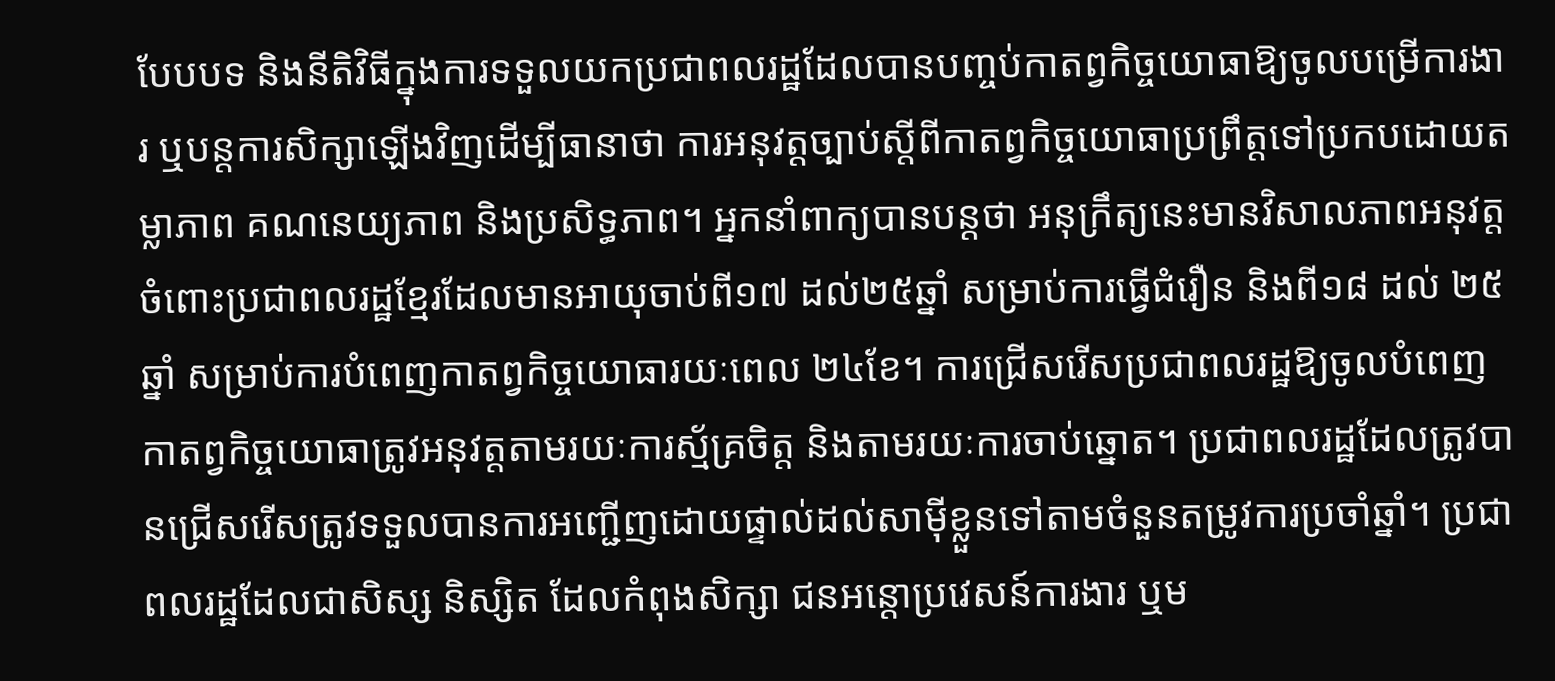បែបបទ និងនីតិវិធីក្នុងការទទួលយកប្រជាពលរដ្ឋដែលបានបញ្ចប់កាតព្វកិច្ចយោធាឱ្យចូលបម្រើការងារ ឬបន្តការសិក្សាឡើងវិញដើម្បីធានាថា ការអនុវត្តច្បាប់ស្តីពីកាតព្វកិច្ចយោធាប្រព្រឹត្តទៅប្រកបដោយតម្លាភាព គណនេយ្យភាព និងប្រសិទ្ធភាព។ អ្នកនាំពាក្យបានបន្តថា អនុក្រឹត្យនេះមានវិសាលភាពអនុវត្តចំពោះប្រជាពលរដ្ឋខ្មែរដែលមានអាយុចាប់ពី១៧ ដល់២៥ឆ្នាំ សម្រាប់ការធ្វើជំរឿន និងពី១៨ ដល់ ២៥ឆ្នាំ សម្រាប់ការបំពេញកាតព្វកិច្ចយោធារយៈពេល ២៤ខែ។ ការជ្រើសរើសប្រជាពលរដ្ឋឱ្យចូលបំពេញកាតព្វកិច្ចយោធាត្រូវអនុវត្តតាមរយៈការស្ម័គ្រចិត្ត និងតាមរយៈការចាប់ឆ្នោត។ ប្រជាពលរដ្ឋដែលត្រូវបានជ្រើសរើសត្រូវទទួលបានការអញ្ជើញដោយផ្ទាល់ដល់សាម៉ីខ្លួនទៅតាមចំនួនតម្រូវការប្រចាំឆ្នាំ។ ប្រជាពលរដ្ឋដែលជាសិស្ស និស្សិត ដែលកំពុងសិក្សា ជនអន្តោប្រវេសន៍ការងារ ឬម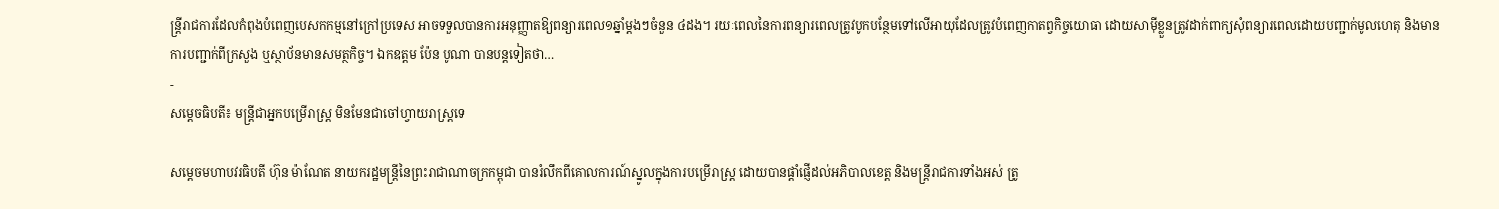ន្ត្រីរាជការដែលកំពុងបំពេញបេសកកម្មនៅក្រៅប្រទេស អាចទទួលបានការអនុញ្ញាតឱ្យពន្យារពេល១ឆ្នាំម្តងៗចំនួន ៤ដង។ រយៈពេលនៃការពន្យារពេលត្រូវបូកបន្ថែមទៅលើអាយុដែលត្រូវបំពេញកាតព្វកិច្ចយោធា ដោយសាម៉ីខ្លួនត្រូវដាក់ពាក្យសុំពន្យារពេលដោយបញ្ជាក់មូលហេតុ និងមានការបញ្ជាក់ពីក្រសួង ឬស្ថាប័នមានសមត្ថកិច្ច។ ឯកឧត្តម ប៉ែន បូណា បានបន្តទៀតថា…
-
សម្ដេចធិបតី៖ មន្ត្រីជាអ្នកបម្រើរាស្ត្រ មិនមែនជាចៅហ្វាយរាស្ត្រទេ

សម្ដេចមហាបវរធិបតី ហ៊ុន ម៉ាណែត នាយករដ្ឋមន្ត្រីនៃព្រះរាជាណាចក្រកម្ពុជា បានរំលឹកពីគោលការណ៍ស្នូលក្នុងការបម្រើរាស្ត្រ ដោយបានផ្តាំផ្ញើដល់អភិបាលខេត្ត និងមន្ត្រីរាជការទាំងអស់ ត្រូ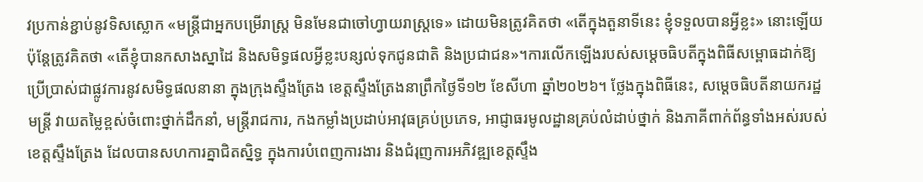វប្រកាន់ខ្ជាប់នូវទិសស្លោក «មន្ត្រីជាអ្នកបម្រើរាស្ត្រ មិនមែនជាចៅហ្វាយរាស្ត្រទេ» ដោយមិនត្រូវគិតថា «តើក្នុងតួនាទីនេះ ខ្ញុំទទួលបានអ្វីខ្លះ» នោះឡើយ ប៉ុន្តែត្រូវគិតថា «តើខ្ញុំបានកសាងស្នាដៃ និងសមិទ្ធផលអ្វីខ្លះបន្សល់ទុកជូនជាតិ និងប្រជាជន»។ការលើកឡើងរបស់សម្តេចធិបតីក្នុងពិធីសម្ពោធដាក់ឱ្យប្រើប្រាស់ជាផ្លូវការនូវសមិទ្ធផលនានា ក្នុងក្រុងស្ទឹងត្រែង ខេត្តស្ទឹងត្រែងនាព្រឹកថ្ងៃទី១២ ខែសីហា ឆ្នាំ២០២៦។ ថ្លែងក្នុងពិធីនេះ, សម្ដេចធិបតីនាយករដ្ឋមន្ត្រី វាយតម្លៃខ្ពស់ចំពោះថ្នាក់ដឹកនាំ, មន្រ្តីរាជការ, កងកម្លាំងប្រដាប់អាវុធគ្រប់ប្រភេទ, អាជ្ញាធរមូលដ្ឋានគ្រប់លំដាប់ថ្នាក់ និងភាគីពាក់ព័ន្ធទាំងអស់របស់ខេត្តស្ទឹងត្រែង ដែលបានសហការគ្នាជិតស្និទ្ធ ក្នុងការបំពេញការងារ និងជំរុញការអភិវឌ្ឍខេត្តស្ទឹង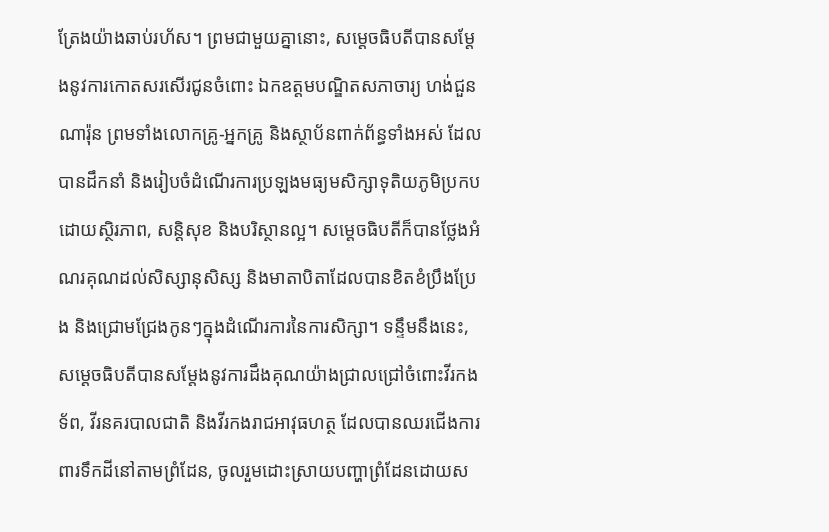ត្រែងយ៉ាងឆាប់រហ័ស។ ព្រមជាមួយគ្នានោះ, សម្ដេចធិបតីបានសម្តែងនូវការកោតសរសើរជូនចំពោះ ឯកឧត្តមបណ្ឌិតសភាចារ្យ ហង់ជួន ណារ៉ុន ព្រមទាំងលោកគ្រូ-អ្នកគ្រូ និងស្ថាប័នពាក់ព័ន្ធទាំងអស់ ដែលបានដឹកនាំ និងរៀបចំដំណើរការប្រឡងមធ្យមសិក្សាទុតិយភូមិប្រកបដោយស្ថិរភាព, សន្តិសុខ និងបរិស្ថានល្អ។ សម្ដេចធិបតីក៏បានថ្លែងអំណរគុណដល់សិស្សានុសិស្ស និងមាតាបិតាដែលបានខិតខំប្រឹងប្រែង និងជ្រោមជ្រែងកូនៗក្នុងដំណើរការនៃការសិក្សា។ ទន្ទឹមនឹងនេះ, សម្ដេចធិបតីបានសម្តែងនូវការដឹងគុណយ៉ាងជ្រាលជ្រៅចំពោះវីរកងទ័ព, វីរនគរបាលជាតិ និងវីរកងរាជអាវុធហត្ថ ដែលបានឈរជើងការពារទឹកដីនៅតាមព្រំដែន, ចូលរួមដោះស្រាយបញ្ហាព្រំដែនដោយស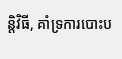ន្តិវិធី, គាំទ្រការបោះប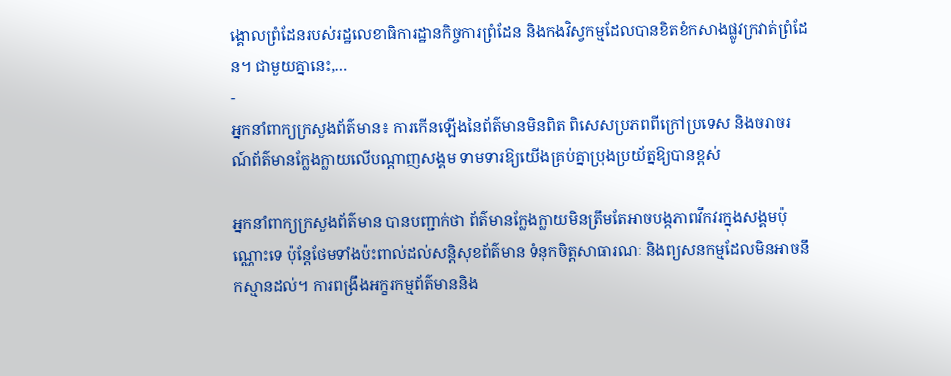ង្គោលព្រំដែនរបស់រដ្ឋលេខាធិការដ្ឋានកិច្ចការព្រំដែន និងកងវិស្វកម្មដែលបានខិតខំកសាងផ្លូវក្រវាត់ព្រំដែន។ ជាមួយគ្នានេះ,…
-
អ្នកនាំពាក្យក្រសួងព័ត៌មាន៖ ការកើនឡើងនៃព័ត៌មានមិនពិត ពិសេសប្រភពពីក្រៅប្រទេស និងចរាចរណ៍ព័ត៌មានក្លែងក្លាយលើបណ្តាញសង្គម ទាមទារឱ្យយើងគ្រប់គ្នាប្រុងប្រយ័ត្នឱ្យបានខ្ពស់

អ្នកនាំពាក្យក្រសួងព័ត៌មាន បានបញ្ជាក់ថា ព័ត៌មានក្លែងក្លាយមិនត្រឹមតែអាចបង្កភាពវឹកវរក្នុងសង្គមប៉ុណ្ណោះទេ ប៉ុន្តែថែមទាំងប៉ះពាល់ដល់សន្តិសុខព័ត៌មាន ទំនុកចិត្តសាធារណៈ និងព្យសនកម្មដែលមិនអាចនឹកស្មានដល់។ ការពង្រឹងអក្ខរកម្មព័ត៌មាននិង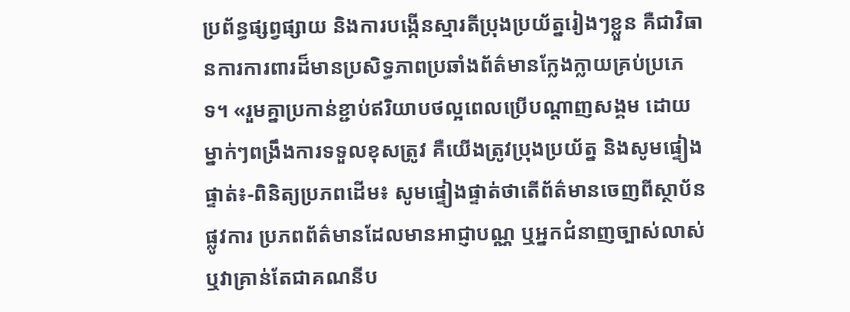ប្រព័ន្ធផ្សព្វផ្សាយ និងការបង្កើនស្មារតីប្រុងប្រយ័ត្នរៀងៗខ្លួន គឺជាវិធានការការពារដ៏មានប្រសិទ្ធភាពប្រឆាំងព័ត៌មានក្លែងក្លាយគ្រប់ប្រភេទ។ «រួមគ្នាប្រកាន់ខ្ជាប់ឥរិយាបថល្អពេលប្រើបណ្តាញសង្គម ដោយម្នាក់ៗពង្រឹងការទទួលខុសត្រូវ គឺយើងត្រូវប្រុងប្រយ័ត្ន និងសូមផ្ទៀងផ្ទាត់៖-ពិនិត្យប្រភពដើម៖ សូមផ្ទៀងផ្ទាត់ថាតើព័ត៌មានចេញពីស្ថាប័នផ្លូវការ ប្រភពព័ត៌មានដែលមានអាជ្ញាបណ្ណ ឬអ្នកជំនាញច្បាស់លាស់ ឬវាគ្រាន់តែជាគណនីប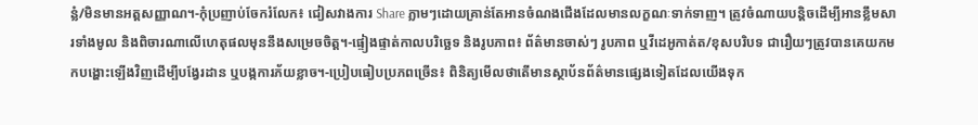ន្លំ/មិនមានអត្តសញ្ញាណ។-កុំប្រញាប់ចែករំលែក៖ ជៀសវាងការ Share ភ្លាមៗដោយគ្រាន់តែអានចំណងជើងដែលមានលក្ខណៈទាក់ទាញ។ ត្រូវចំណាយបន្តិចដើម្បីអានខ្លឹមសារទាំងមូល និងពិចារណាលើហេតុផលមុននឹងសម្រេចចិត្ត។-ផ្ទៀងផ្ទាត់កាលបរិច្ឆេទ និងរូបភាព៖ ព័ត៌មានចាស់ៗ រូបភាព ឬវីដេអូកាត់ត/ខុសបរិបទ ជារឿយៗត្រូវបានគេយកមកបង្ហោះឡើងវិញដើម្បីបង្វែរដាន ឬបង្កការភ័យខ្លាច។-ប្រៀបធៀបប្រភពច្រើន៖ ពិនិត្យមើលថាតើមានស្ថាប័នព័ត៌មានផ្សេងទៀតដែលយើងទុក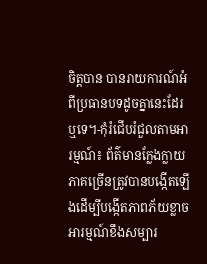ចិត្តបាន បានរាយការណ៍អំពីប្រធានបទដូចគ្នានេះដែរឬទេ។-កុំរំជើបរំជួលតាមអារម្មណ៍៖ ព័ត៌មានក្លែងក្លាយភាគច្រើនត្រូវបានបង្កើតឡើងដើម្បីបង្កើតភាពភ័យខ្លាច អារម្មណ៍ខឹងសម្បារ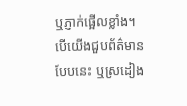ឬភ្ញាក់ផ្អើលខ្លាំង។ បើយើងជួបព័ត៌មានបែបនេះ ឬស្រដៀង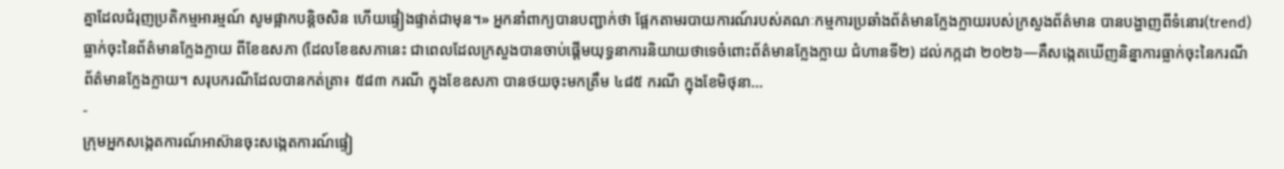គ្នាដែលជំរុញប្រតិកម្មអារម្មណ៍ សូមផ្អាកបន្តិចសិន ហើយផ្ទៀងផ្ទាត់ជាមុន។» អ្នកនាំពាក្យបានបញ្ជាក់ថា ផ្អែកតាមរបាយការណ៍របស់គណៈកម្មការប្រឆាំងព័ត៌មានក្លែងក្លាយរបស់ក្រសួងព័ត៌មាន បានបង្ហាញពីទំនោរ(trend) ធ្លាក់ចុះនៃព័ត៌មានក្លែងក្លាយ ពីខែឧសភា (ដែលខែឧសភានេះ ជាពេលដែលក្រសួងបានចាប់ផ្តើមយុទ្ធនាការនិយាយថាទេចំពោះព័ត៌មានក្លែងក្លាយ ជំហានទី២) ដល់កក្កដា ២០២៦—គឺសង្កេតឃើញនិន្នាការធ្លាក់ចុះនៃករណីព័ត៌មានក្លែងក្លាយ។ សរុបករណីដែលបានកត់ត្រា៖ ៥៨៣ ករណី ក្នុងខែឧសភា បានថយចុះមកត្រឹម ៤៨៥ ករណី ក្នុងខែមិថុនា…
-
ក្រុមអ្នកសង្កេតការណ៍អាស៊ានចុះសង្កេតការណ៍ផ្ទៀ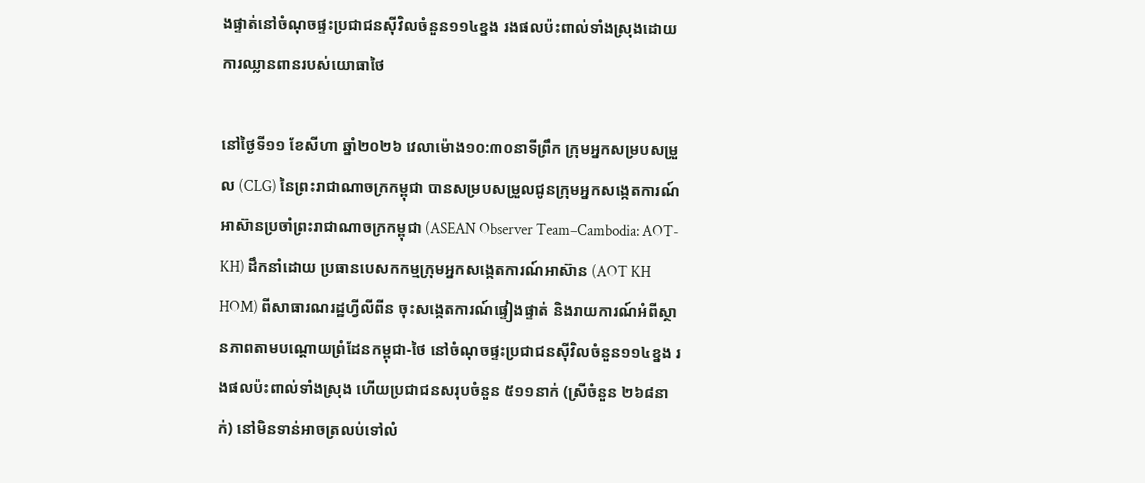ងផ្ទាត់នៅចំណុចផ្ទះប្រជាជនស៊ីវិលចំនួន១១៤ខ្នង រងផលប៉ះពាល់ទាំងស្រុងដោយការឈ្លានពានរបស់យោធាថៃ

នៅថ្ងៃទី១១ ខែសីហា ឆ្នាំ២០២៦ វេលាម៉ោង១០:៣០នាទីព្រឹក ក្រុមអ្នកសម្របសម្រួល (CLG) នៃព្រះរាជាណាចក្រកម្ពុជា បានសម្របសម្រួលជូនក្រុមអ្នកសង្កេតការណ៍អាស៊ានប្រចាំព្រះរាជាណាចក្រកម្ពុជា (ASEAN Observer Team–Cambodia: AOT-KH) ដឹកនាំដោយ ប្រធានបេសកកម្មក្រុមអ្នកសង្កេតការណ៍អាស៊ាន (AOT KH HOM) ពីសាធារណរដ្ឋហ្វីលីពីន ចុះសង្កេតការណ៍ផ្ទៀងផ្ទាត់ និងរាយការណ៍អំពីស្ថានភាពតាមបណ្តោយព្រំដែនកម្ពុជា-ថៃ នៅចំណុចផ្ទះប្រជាជនស៊ីវិលចំនួន១១៤ខ្នង រងផលប៉ះពាល់ទាំងស្រុង ហើយប្រជាជនសរុបចំនួន ៥១១នាក់ (ស្រីចំនួន ២៦៨នាក់) នៅមិនទាន់អាចត្រលប់ទៅលំ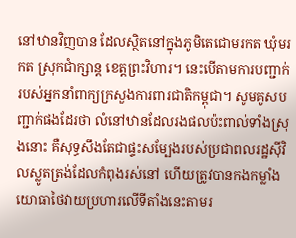នៅឋានវិញបាន ដែលស្ថិតនៅក្នុងភូមិតេជោមរកត ឃុំមរកត ស្រុកជាំក្សាន្ត ខេត្តព្រះវិហារ។ នេះបើតាមការបញ្ជាក់របស់អ្នកនាំពាក្យក្រសួងការពារជាតិកម្ពុជា។ សូមគូសបញ្ជាក់ផងដែរថា លំនៅឋានដែលរងផលប៉ះពាល់ទាំងស្រុងនោះ គឺសុទ្ធសឹងតែជាផ្ទះសម្បែងរបស់ប្រជាពលរដ្ឋស៊ីវិលស្លូតត្រង់ដែលកំពុងរស់នៅ ហើយត្រូវបានកងកម្លាំងយោធាថៃវាយប្រហារលើទីតាំងនេះតាមរ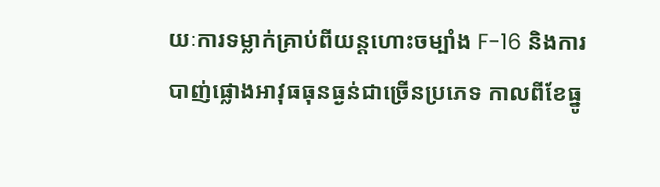យៈការទម្លាក់គ្រាប់ពីយន្តហោះចម្បាំង F-16 និងការបាញ់ផ្លោងអាវុធធុនធ្ងន់ជាច្រើនប្រភេទ កាលពីខែធ្នូ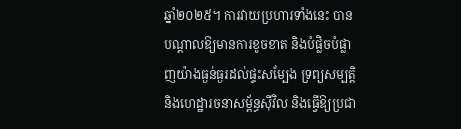ឆ្នាំ២០២៥។ ការវាយប្រហារទាំងនេះ បានបណ្តាលឱ្យមានការខូចខាត និងបំផ្លិចបំផ្លាញយ៉ាងធ្ងន់ធ្ងរដល់ផ្ទះសម្បែង ទ្រព្យសម្បត្តិ និងហេដ្ឋារចនាសម្ព័ន្ធស៊ីវិល និងធ្វើឱ្យប្រជា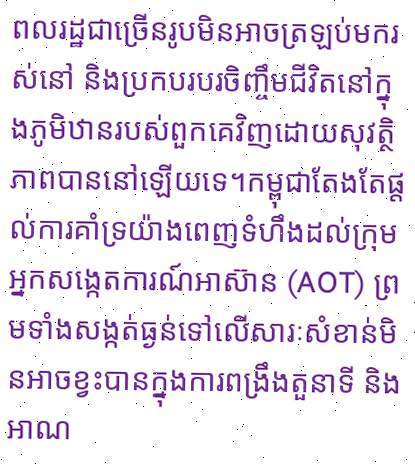ពលរដ្ឋជាច្រើនរូបមិនអាចត្រឡប់មករស់នៅ និងប្រកបរបរចិញ្ចឹមជីវិតនៅក្នុងភូមិឋានរបស់ពួកគេវិញដោយសុវត្ថិភាពបាននៅឡើយទេ។កម្ពុជាតែងតែផ្តល់ការគាំទ្រយ៉ាងពេញទំហឹងដល់ក្រុមអ្នកសង្កេតការណ៍អាស៊ាន (AOT) ព្រមទាំងសង្កត់ធ្ងន់ទៅលើសារៈសំខាន់មិនអាចខ្វះបានក្នុងការពង្រឹងតួនាទី និងអាណ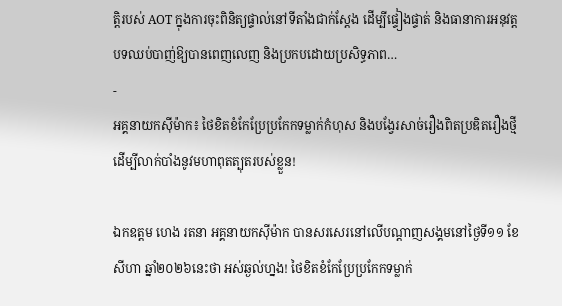ត្តិរបស់ AOT ក្នុងការចុះពិនិត្យផ្ទាល់នៅទីតាំងជាក់ស្តែង ដើម្បីផ្ទៀងផ្ទាត់ និងធានាការអនុវត្តបទឈប់បាញ់ឱ្យបានពេញលេញ និងប្រកបដោយប្រសិទ្ធភាព…
-
អគ្គនាយកស៊ីម៉ាក៖ ថៃខិតខំកែប្រែប្រកែកទម្លាក់កំហុស និងបង្វែរសាច់រឿងពិតប្រឌិតរឿងថ្មី ដើម្បីលាក់បាំងនូវមហាពុតត្បុតរបស់ខ្លួន!

ឯកឧត្តម ហេង រតនា អគ្គនាយកស៊ីម៉ាក បានសរសេរនៅលើបណ្ដាញសង្គមនៅថ្ងៃទី១១ ខែសីហា ឆ្នាំ២០២៦នេះថា អស់ឆ្ងល់ហ្នង! ថៃខិតខំកែប្រែប្រកែកទម្លាក់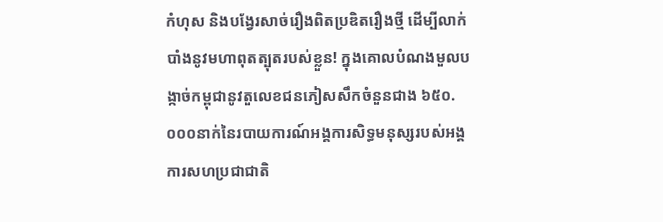កំហុស និងបង្វែរសាច់រឿងពិតប្រឌិតរឿងថ្មី ដើម្បីលាក់បាំងនូវមហាពុតត្បុតរបស់ខ្លួន! ក្នុងគោលបំណងមួលបង្កាច់កម្ពុជានូវតួលេខជនភៀសសឹកចំនួនជាង ៦៥០.០០០នាក់នៃរបាយការណ៍អង្គការសិទ្ធមនុស្សរបស់អង្គការសហប្រជាជាតិ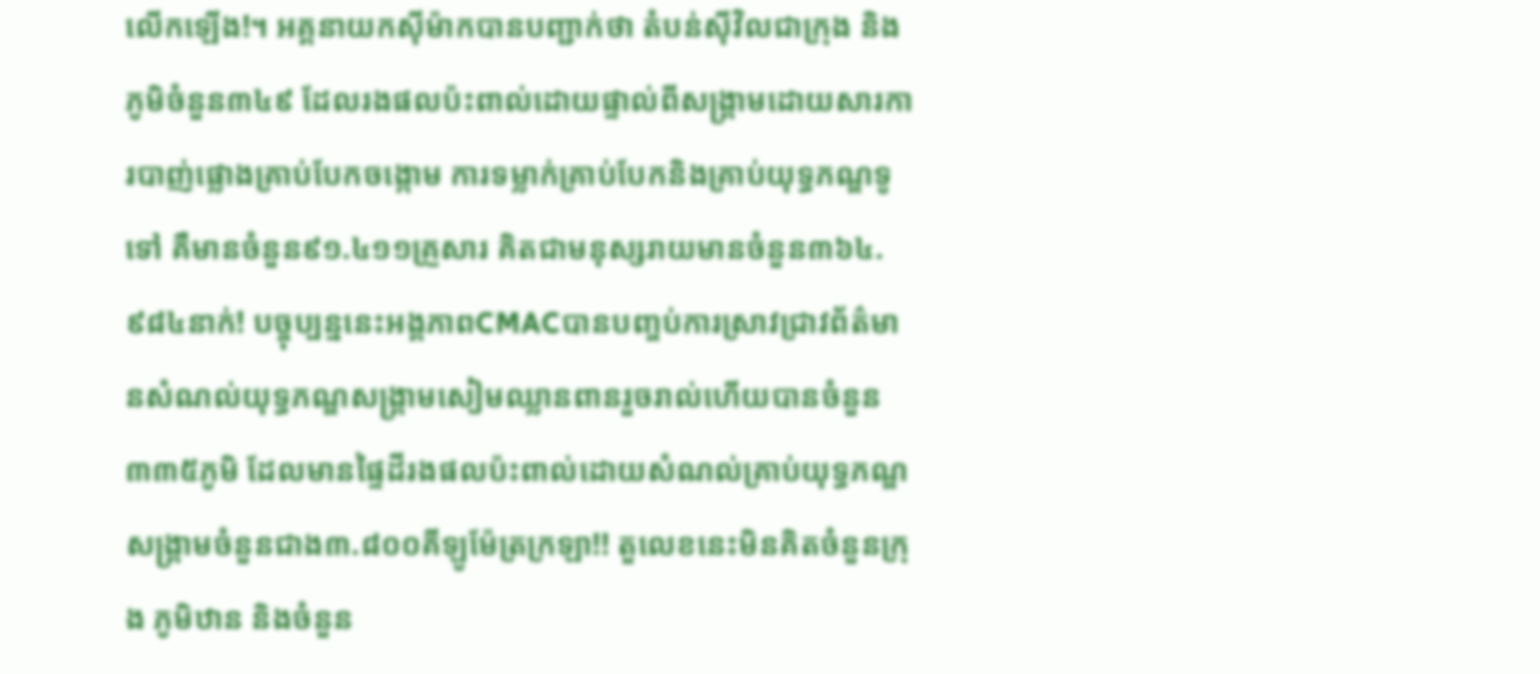លើកឡើង!។ អគ្គនាយកស៊ីម៉ាកបានបញ្ជាក់ថា តំបន់ស៊ីវិលជាក្រុង និងភូមិចំនួន៣៤៩ ដែលរងផលប៉ះពាល់ដោយផ្ទាល់ពីសង្គ្រាមដោយសារការបាញ់ផ្លោងគ្រាប់បែកចង្កោម ការទម្លាក់គ្រាប់បែកនិងគ្រាប់យុទ្ធភណ្ឌទូទៅ គឺមានចំនួន៩១.៤១១គ្រួសារ គិតជាមនុស្សរាយមានចំនួន៣៦៤.៩៨៤នាក់! បច្ចុប្បន្ននេះអង្គភាពCMACបានបញ្ចប់ការស្រាវជ្រាវព័ត៌មានសំណល់យុទ្ធភណ្ឌសង្គ្រាមសៀមឈ្លានពានរួចរាល់ហើយបានចំនួន៣៣៥ភូមិ ដែលមានផ្ទៃដីរងផលប៉ះពាល់ដោយសំណល់គ្រាប់យុទ្ធភណ្ឌសង្គ្រាមចំនួនជាង៣.៨០០គីឡូម៉ែត្រក្រឡា!! តួលេខនេះមិនគិតចំនួនក្រុង ភូមិឋាន និងចំនួន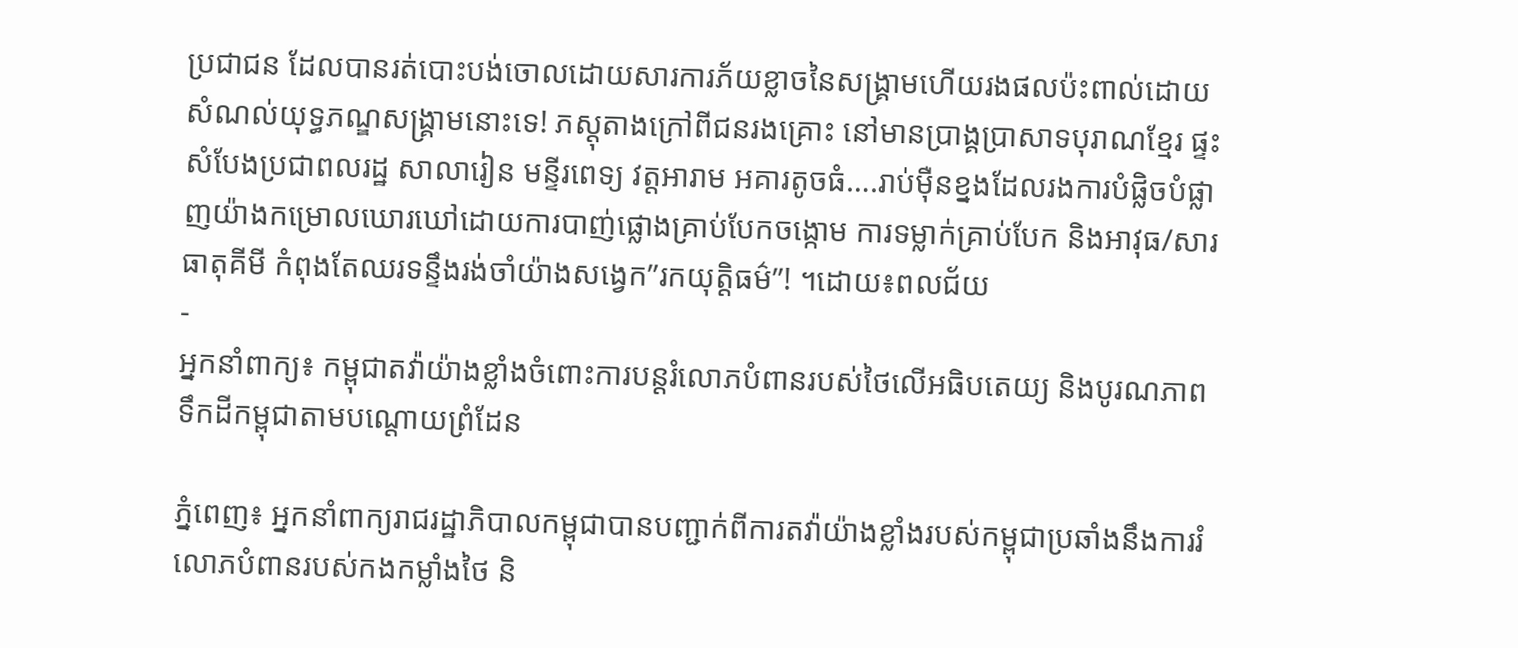ប្រជាជន ដែលបានរត់បោះបង់ចោលដោយសារការភ័យខ្លាចនៃសង្គ្រាមហើយរងផលប៉ះពាល់ដោយសំណល់យុទ្ធភណ្ឌសង្គ្រាមនោះទេ! ភស្តុតាងក្រៅពីជនរងគ្រោះ នៅមានប្រាង្គប្រាសាទបុរាណខ្មែរ ផ្ទះសំបែងប្រជាពលរដ្ឋ សាលារៀន មន្ទីរពេទ្យ វត្តអារាម អគារតូចធំ….រាប់ម៉ឺនខ្នងដែលរងការបំផ្លិចបំផ្លាញយ៉ាងកម្រោលឃោរឃៅដោយការបាញ់ផ្លោងគ្រាប់បែកចង្កោម ការទម្លាក់គ្រាប់បែក និងអាវុធ/សារធាតុគីមី កំពុងតែឈរទន្ទឹងរង់ចាំយ៉ាងសង្វេក”រកយុត្តិធម៌”! ។ដោយ៖ពលជ័យ
-
អ្នកនាំពាក្យ៖ កម្ពុជាតវ៉ាយ៉ាងខ្លាំងចំពោះការបន្តរំលោភបំពានរបស់ថៃលើអធិបតេយ្យ និងបូរណភាពទឹកដីកម្ពុជាតាមបណ្តោយព្រំដែន

ភ្នំពេញ៖ អ្នកនាំពាក្យរាជរដ្ឋាភិបាលកម្ពុជាបានបញ្ជាក់ពីការតវ៉ាយ៉ាងខ្លាំងរបស់កម្ពុជាប្រឆាំងនឹងការរំលោភបំពានរបស់កងកម្លាំងថៃ និ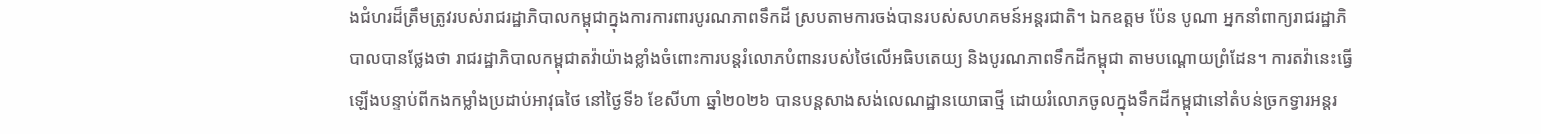ងជំហរដ៏ត្រឹមត្រូវរបស់រាជរដ្ឋាភិបាលកម្ពុជាក្នុងការការពារបូរណភាពទឹកដី ស្របតាមការចង់បានរបស់សហគមន៍អន្តរជាតិ។ ឯកឧត្តម ប៉ែន បូណា អ្នកនាំពាក្យរាជរដ្ឋាភិបាលបានថ្លែងថា រាជរដ្ឋាភិបាលកម្ពុជាតវ៉ាយ៉ាងខ្លាំងចំពោះការបន្តរំលោភបំពានរបស់ថៃលើអធិបតេយ្យ និងបូរណភាពទឹកដីកម្ពុជា តាមបណ្តោយព្រំដែន។ ការតវ៉ានេះធ្វើឡើងបន្ទាប់ពីកងកម្លាំងប្រដាប់អាវុធថៃ នៅថ្ងៃទី៦ ខែសីហា ឆ្នាំ២០២៦ បានបន្តសាងសង់លេណដ្ឋានយោធាថ្មី ដោយរំលោភចូលក្នុងទឹកដីកម្ពុជានៅតំបន់ច្រកទ្វារអន្តរ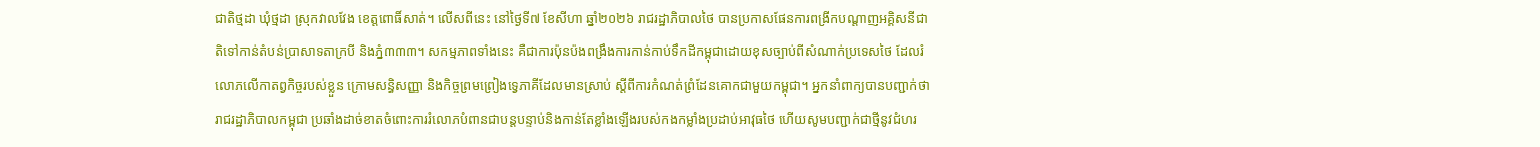ជាតិថ្មដា ឃុំថ្មដា ស្រុកវាលវែង ខេត្តពោធិ៍សាត់។ លើសពីនេះ នៅថ្ងៃទី៧ ខែសីហា ឆ្នាំ២០២៦ រាជរដ្ឋាភិបាលថៃ បានប្រកាសផែនការពង្រីកបណ្តាញអគ្គិសនីជាតិទៅកាន់តំបន់ប្រាសាទតាក្របី និងភ្នំ៣៣៣។ សកម្មភាពទាំងនេះ គឺជាការប៉ុនប៉ងពង្រឹងការកាន់កាប់ទឹកដីកម្ពុជាដោយខុសច្បាប់ពីសំណាក់ប្រទេសថៃ ដែលរំលោភលើកាតព្វកិច្ចរបស់ខ្លួន ក្រោមសន្ធិសញ្ញា និងកិច្ចព្រមព្រៀងទ្វេភាគីដែលមានស្រាប់ ស្តីពីការកំណត់ព្រំដែនគោកជាមួយកម្ពុជា។ អ្នកនាំពាក្យបានបញ្ជាក់ថា រាជរដ្ឋាភិបាលកម្ពុជា ប្រឆាំងដាច់ខាតចំពោះការរំលោភបំពានជាបន្តបន្ទាប់និងកាន់តែខ្លាំងឡើងរបស់កងកម្លាំងប្រដាប់អាវុធថៃ ហើយសូមបញ្ជាក់ជាថ្មីនូវជំហរ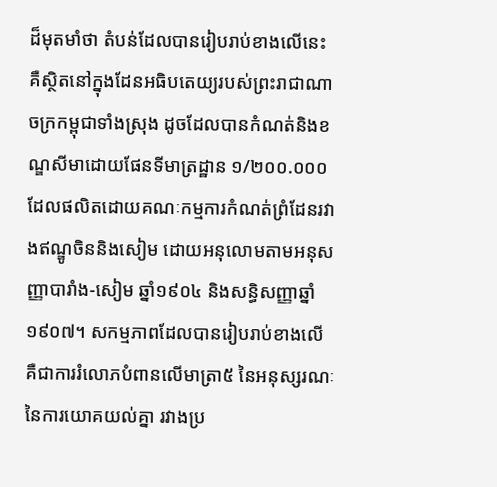ដ៏មុតមាំថា តំបន់ដែលបានរៀបរាប់ខាងលើនេះ គឺស្ថិតនៅក្នុងដែនអធិបតេយ្យរបស់ព្រះរាជាណាចក្រកម្ពុជាទាំងស្រុង ដូចដែលបានកំណត់និងខណ្ឌសីមាដោយផែនទីមាត្រដ្ឋាន ១/២០០.០០០ ដែលផលិតដោយគណៈកម្មការកំណត់ព្រំដែនរវាងឥណ្ឌូចិននិងសៀម ដោយអនុលោមតាមអនុសញ្ញាបារាំង-សៀម ឆ្នាំ១៩០៤ និងសន្ធិសញ្ញាឆ្នាំ១៩០៧។ សកម្មភាពដែលបានរៀបរាប់ខាងលើ គឺជាការរំលោភបំពានលើមាត្រា៥ នៃអនុស្សរណៈនៃការយោគយល់គ្នា រវាងប្រ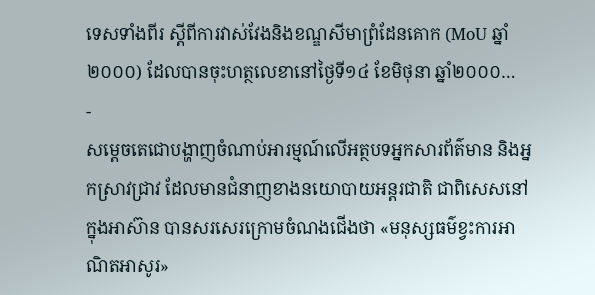ទេសទាំងពីរ ស្តីពីការវាស់វែងនិងខណ្ឌសីមាព្រំដែនគោក (MoU ឆ្នាំ២០០០) ដែលបានចុះហត្ថលេខានៅថ្ងៃទី១៤ ខែមិថុនា ឆ្នាំ២០០០…
-
សម្តេចតេជោបង្ហាញចំណាប់អារម្មណ៍លើអត្ថបទអ្នកសារព័ត៌មាន និងអ្នកស្រាវជ្រាវ ដែលមានជំនាញខាងនយោបាយអន្តរជាតិ ជាពិសេសនៅក្នុងអាស៊ាន បានសរសេរក្រោមចំណងជើងថា «មនុស្សធម៌ខ្វះការអាណិតអាសូរ»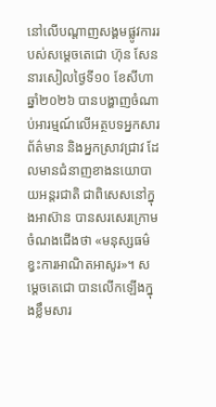នៅលើបណ្តាញសង្គមផ្លូវការរបស់សម្តេចតេជោ ហ៊ុន សែន នារសៀលថ្ងៃទី១០ ខែសីហា ឆ្នាំ២០២៦ បានបង្ហាញចំណាប់អារម្មណ៍លើអត្ថបទអ្នកសារព័ត៌មាន និងអ្នកស្រាវជ្រាវ ដែលមានជំនាញខាងនយោបាយអន្តរជាតិ ជាពិសេសនៅក្នុងអាស៊ាន បានសរសេរក្រោមចំណងជើងថា «មនុស្សធម៌ខ្វះការអាណិតអាសូរ»។ សម្តេចតេជោ បានលើកឡើងក្នុងខ្លឹមសារ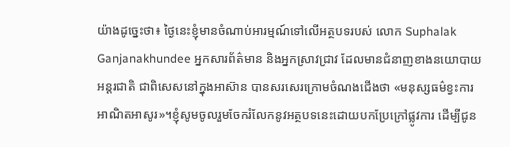យ៉ាងដូច្នេះថា៖ ថ្ងៃនេះខ្ញុំមានចំណាប់អារម្មណ៍ទៅលើអត្ថបទរបស់ លោក Suphalak Ganjanakhundee អ្នកសារព័ត៌មាន និងអ្នកស្រាវជ្រាវ ដែលមានជំនាញខាងនយោបាយអន្តរជាតិ ជាពិសេសនៅក្នុងអាស៊ាន បានសរសេរក្រោមចំណងជើងថា «មនុស្សធម៌ខ្វះការអាណិតអាសូរ»។ខ្ញុំសូមចូលរួមចែករំលែកនូវអត្ថបទនេះដោយបកប្រែក្រៅផ្លូវការ ដើម្បីជូន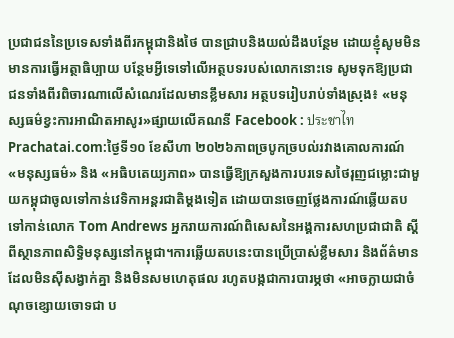ប្រជាជននៃប្រទេសទាំងពីរកម្ពុជានិងថៃ បានជ្រាបនិងយល់ដឹងបន្ថែម ដោយខ្ញុំសូមមិនមានការធ្វើអត្ថាធិប្បាយ បន្ថែមអ្វីទេទៅលើអត្ថបទរបស់លោកនោះទេ សូមទុកឱ្យប្រជាជនទាំងពីរពិចារណាលើសំណេរដែលមានខ្លឹមសារ អត្ថបទរៀបរាប់ទាំងស្រុង៖ «មនុស្សធម៌ខ្វះការអាណិតអាសូរ»ផ្សាយលើគណនី Facebook : ประชาไท Prachatai.com:ថ្ងៃទី១០ ខែសីហា ២០២៦ភាពច្របូកច្របល់រវាងគោលការណ៍ «មនុស្សធម៌» និង «អធិបតេយ្យភាព» បានធ្វើឱ្យក្រសួងការបរទេសថៃរុញជម្លោះជាមួយកម្ពុជាចូលទៅកាន់វេទិកាអន្តរជាតិម្តងទៀត ដោយបានចេញថ្លែងការណ៍ឆ្លើយតបទៅកាន់លោក Tom Andrews អ្នករាយការណ៍ពិសេសនៃអង្គការសហប្រជាជាតិ ស្ដីពីស្ថានភាពសិទ្ធិមនុស្សនៅកម្ពុជា។ការឆ្លើយតបនេះបានប្រើប្រាស់ខ្លឹមសារ និងព័ត៌មានដែលមិនស៊ីសង្វាក់គ្នា និងមិនសមហេតុផល រហូតបង្កជាការបារម្ភថា «អាចក្លាយជាចំណុចខ្សោយចោទជា ប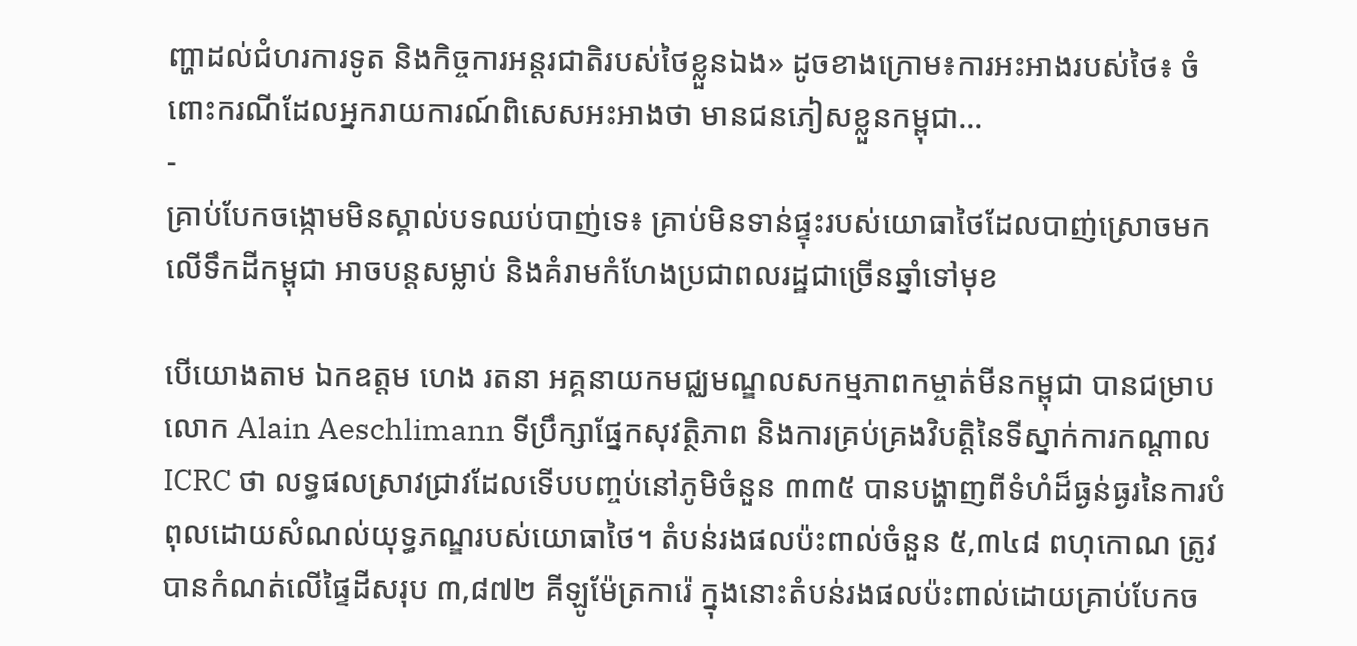ញ្ហាដល់ជំហរការទូត និងកិច្ចការអន្តរជាតិរបស់ថៃខ្លួនឯង» ដូចខាងក្រោម៖ការអះអាងរបស់ថៃ៖ ចំពោះករណីដែលអ្នករាយការណ៍ពិសេសអះអាងថា មានជនភៀសខ្លួនកម្ពុជា…
-
គ្រាប់បែកចង្កោមមិនស្គាល់បទឈប់បាញ់ទេ៖ គ្រាប់មិនទាន់ផ្ទុះរបស់យោធាថៃដែលបាញ់ស្រោចមកលើទឹកដីកម្ពុជា អាចបន្តសម្លាប់ និងគំរាមកំហែងប្រជាពលរដ្ឋជាច្រើនឆ្នាំទៅមុខ

បើយោងតាម ឯកឧត្តម ហេង រតនា អគ្គនាយកមជ្ឈមណ្ឌលសកម្មភាពកម្ចាត់មីនកម្ពុជា បានជម្រាបលោក Alain Aeschlimann ទីប្រឹក្សាផ្នែកសុវត្ថិភាព និងការគ្រប់គ្រងវិបត្តិនៃទីស្នាក់ការកណ្តាល ICRC ថា លទ្ធផលស្រាវជ្រាវដែលទើបបញ្ចប់នៅភូមិចំនួន ៣៣៥ បានបង្ហាញពីទំហំដ៏ធ្ងន់ធ្ងរនៃការបំពុលដោយសំណល់យុទ្ធភណ្ឌរបស់យោធាថៃ។ តំបន់រងផលប៉ះពាល់ចំនួន ៥,៣៤៨ ពហុកោណ ត្រូវបានកំណត់លើផ្ទៃដីសរុប ៣,៨៧២ គីឡូម៉ែត្រការ៉េ ក្នុងនោះតំបន់រងផលប៉ះពាល់ដោយគ្រាប់បែកច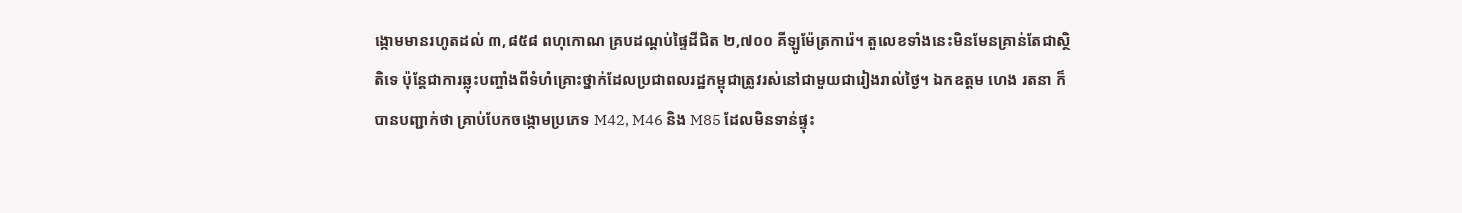ង្កោមមានរហូតដល់ ៣,៨៥៨ ពហុកោណ គ្របដណ្តប់ផ្ទៃដីជិត ២,៧០០ គីឡូម៉ែត្រការ៉េ។ តួលេខទាំងនេះមិនមែនគ្រាន់តែជាស្ថិតិទេ ប៉ុន្តែជាការឆ្លុះបញ្ចាំងពីទំហំគ្រោះថ្នាក់ដែលប្រជាពលរដ្ឋកម្ពុជាត្រូវរស់នៅជាមួយជារៀងរាល់ថ្ងៃ។ ឯកឧត្តម ហេង រតនា ក៏បានបញ្ជាក់ថា គ្រាប់បែកចង្កោមប្រភេទ M42, M46 និង M85 ដែលមិនទាន់ផ្ទុះ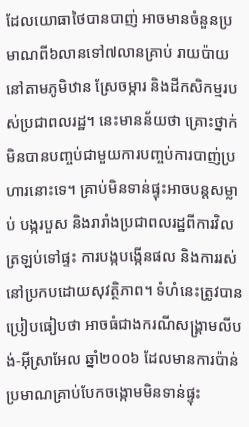ដែលយោធាថៃបានបាញ់ អាចមានចំនួនប្រមាណពី៦លានទៅ៧លានគ្រាប់ រាយប៉ាយនៅតាមភូមិឋាន ស្រែចម្ការ និងដីកសិកម្មរបស់ប្រជាពលរដ្ឋ។ នេះមានន័យថា គ្រោះថ្នាក់មិនបានបញ្ចប់ជាមួយការបញ្ចប់ការបាញ់ប្រហារនោះទេ។ គ្រាប់មិនទាន់ផ្ទុះអាចបន្តសម្លាប់ បង្ករបួស និងរារាំងប្រជាពលរដ្ឋពីការវិលត្រឡប់ទៅផ្ទះ ការបង្កបង្កើនផល និងការរស់នៅប្រកបដោយសុវត្ថិភាព។ ទំហំនេះត្រូវបានប្រៀបធៀបថា អាចធំជាងករណីសង្គ្រាមលីបង់-អ៊ីស្រាអែល ឆ្នាំ២០០៦ ដែលមានការប៉ាន់ប្រមាណគ្រាប់បែកចង្កោមមិនទាន់ផ្ទុះ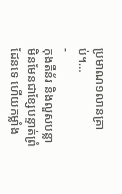ប្រមាណ១លានគ្រាប់។…
-
កុងតឺន័រ និងលួសបន្លា មិនមែនជាខ្សែបន្ទាត់ព្រំដែនទេ ហើយកម្លាំង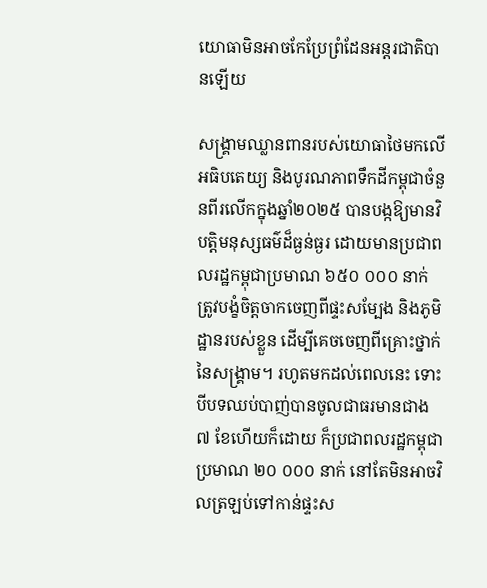យោធាមិនអាចកែប្រែព្រំដែនអន្តរជាតិបានឡើយ

សង្គ្រាមឈ្លានពានរបស់យោធាថៃមកលើអធិបតេយ្យ និងបូរណភាពទឹកដីកម្ពុជាចំនួនពីរលើកក្នុងឆ្នាំ២០២៥ បានបង្កឱ្យមានវិបត្តិមនុស្សធម៌ដ៏ធ្ងន់ធ្ងរ ដោយមានប្រជាពលរដ្ឋកម្ពុជាប្រមាណ ៦៥០ ០០០ នាក់ ត្រូវបង្ខំចិត្តចាកចេញពីផ្ទះសម្បែង និងភូមិដ្ឋានរបស់ខ្លួន ដើម្បីគេចចេញពីគ្រោះថ្នាក់នៃសង្គ្រាម។ រហូតមកដល់ពេលនេះ ទោះបីបទឈប់បាញ់បានចូលជាធរមានជាង ៧ ខែហើយក៏ដោយ ក៏ប្រជាពលរដ្ឋកម្ពុជាប្រមាណ ២០ ០០០ នាក់ នៅតែមិនអាចវិលត្រឡប់ទៅកាន់ផ្ទះស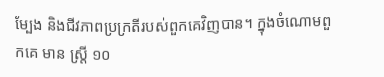ម្បែង និងជីវភាពប្រក្រតីរបស់ពួកគេវិញបាន។ ក្នុងចំណោមពួកគេ មាន ស្ត្រី ១០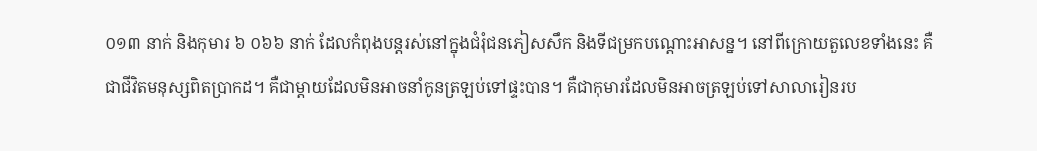០១៣ នាក់ និងកុមារ ៦ ០៦៦ នាក់ ដែលកំពុងបន្តរស់នៅក្នុងជំរុំជនភៀសសឹក និងទីជម្រកបណ្តោះអាសន្ន។ នៅពីក្រោយតួលេខទាំងនេះ គឺជាជីវិតមនុស្សពិតប្រាកដ។ គឺជាម្តាយដែលមិនអាចនាំកូនត្រឡប់ទៅផ្ទះបាន។ គឺជាកុមារដែលមិនអាចត្រឡប់ទៅសាលារៀនរប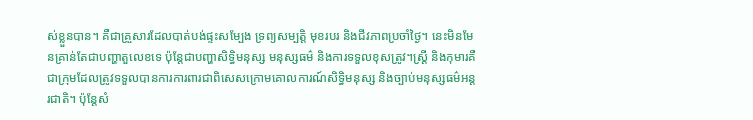ស់ខ្លួនបាន។ គឺជាគ្រួសារដែលបាត់បង់ផ្ទះសម្បែង ទ្រព្យសម្បត្តិ មុខរបរ និងជីវភាពប្រចាំថ្ងៃ។ នេះមិនមែនគ្រាន់តែជាបញ្ហាតួលេខទេ ប៉ុន្តែជាបញ្ហាសិទ្ធិមនុស្ស មនុស្សធម៌ និងការទទួលខុសត្រូវ។ស្ត្រី និងកុមារគឺជាក្រុមដែលត្រូវទទួលបានការការពារជាពិសេសក្រោមគោលការណ៍សិទ្ធិមនុស្ស និងច្បាប់មនុស្សធម៌អន្តរជាតិ។ ប៉ុន្តែសំ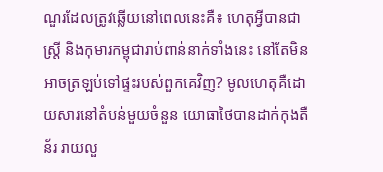ណួរដែលត្រូវឆ្លើយនៅពេលនេះគឺ៖ ហេតុអ្វីបានជាស្ត្រី និងកុមារកម្ពុជារាប់ពាន់នាក់ទាំងនេះ នៅតែមិនអាចត្រឡប់ទៅផ្ទះរបស់ពួកគេវិញ? មូលហេតុគឺដោយសារនៅតំបន់មួយចំនួន យោធាថៃបានដាក់កុងតឺន័រ រាយលួ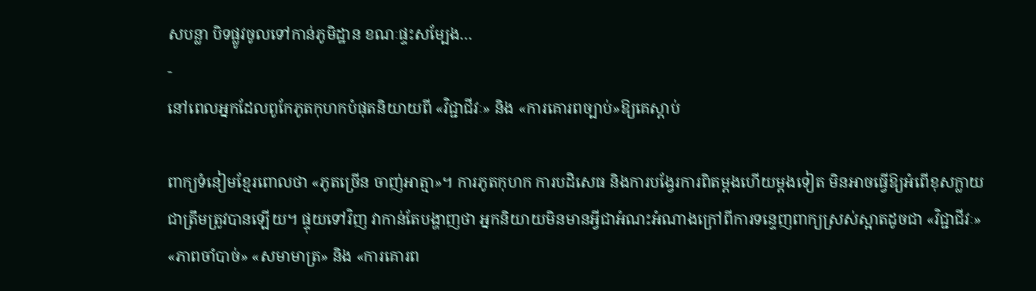សបន្លា បិទផ្លូវចូលទៅកាន់ភូមិដ្ឋាន ខណៈផ្ទះសម្បែង…
-
នៅពេលអ្នកដែលពូកែភូតកុហកបំផុតនិយាយពី «វិជ្ជាជីវៈ» និង «ការគោរពច្បាប់»ឱ្យគេស្តាប់

ពាក្យទំនៀមខ្មែរពោលថា «ភូតច្រើន ចាញ់អាត្មា»។ ការភូតកុហក ការបដិសេធ និងការបង្វែរការពិតម្តងហើយម្តងទៀត មិនអាចធ្វើឱ្យអំពើខុសក្លាយជាត្រឹមត្រូវបានឡើយ។ ផ្ទុយទៅវិញ វាកាន់តែបង្ហាញថា អ្នកនិយាយមិនមានអ្វីជាអំណះអំណាងក្រៅពីការទន្ទេញពាក្យស្រស់ស្អាតដូចជា «វិជ្ជាជីវៈ» «ភាពចាំបាច់» «សមាមាត្រ» និង «ការគោរព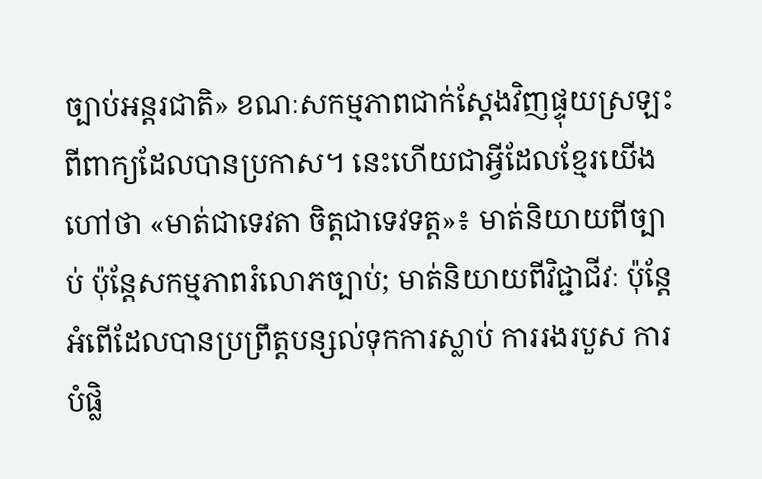ច្បាប់អន្តរជាតិ» ខណៈសកម្មភាពជាក់ស្តែងវិញផ្ទុយស្រឡះពីពាក្យដែលបានប្រកាស។ នេះហើយជាអ្វីដែលខ្មែរយើងហៅថា «មាត់ជាទេវតា ចិត្តជាទេវទត្ត»៖ មាត់និយាយពីច្បាប់ ប៉ុន្តែសកម្មភាពរំលោភច្បាប់; មាត់និយាយពីវិជ្ជាជីវៈ ប៉ុន្តែអំពើដែលបានប្រព្រឹត្តបន្សល់ទុកការស្លាប់ ការរងរបួស ការបំផ្លិ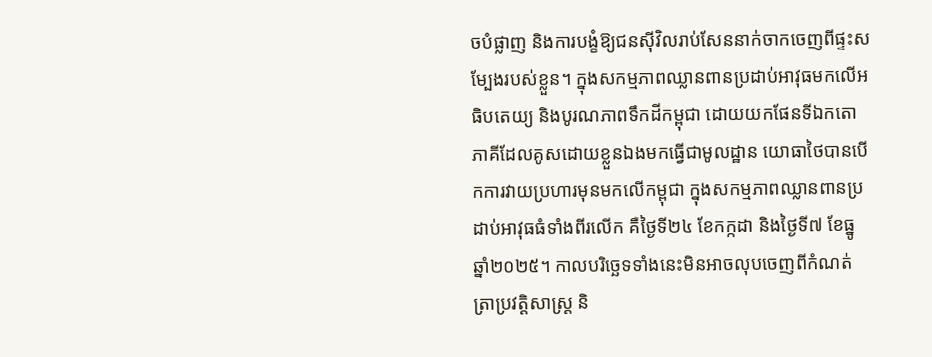ចបំផ្លាញ និងការបង្ខំឱ្យជនស៊ីវិលរាប់សែននាក់ចាកចេញពីផ្ទះសម្បែងរបស់ខ្លួន។ ក្នុងសកម្មភាពឈ្លានពានប្រដាប់អាវុធមកលើអធិបតេយ្យ និងបូរណភាពទឹកដីកម្ពុជា ដោយយកផែនទីឯកតោភាគីដែលគូសដោយខ្លួនឯងមកធ្វើជាមូលដ្ឋាន យោធាថៃបានបើកការវាយប្រហារមុនមកលើកម្ពុជា ក្នុងសកម្មភាពឈ្លានពានប្រដាប់អាវុធធំទាំងពីរលើក គឺថ្ងៃទី២៤ ខែកក្កដា និងថ្ងៃទី៧ ខែធ្នូ ឆ្នាំ២០២៥។ កាលបរិច្ឆេទទាំងនេះមិនអាចលុបចេញពីកំណត់ត្រាប្រវត្តិសាស្ត្រ និ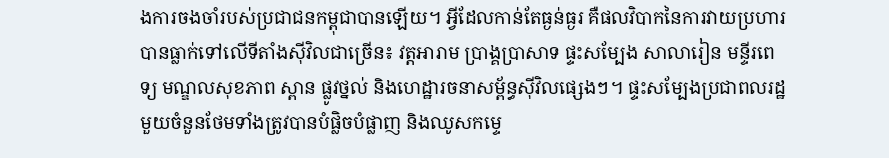ងការចងចាំរបស់ប្រជាជនកម្ពុជាបានឡើយ។ អ្វីដែលកាន់តែធ្ងន់ធ្ងរ គឺផលវិបាកនៃការវាយប្រហារបានធ្លាក់ទៅលើទីតាំងស៊ីវិលជាច្រើន៖ វត្តអារាម ប្រាង្គប្រាសាទ ផ្ទះសម្បែង សាលារៀន មន្ទីរពេទ្យ មណ្ឌលសុខភាព ស្ពាន ផ្លូវថ្នល់ និងហេដ្ឋារចនាសម្ព័ន្ធស៊ីវិលផ្សេងៗ។ ផ្ទះសម្បែងប្រជាពលរដ្ឋមួយចំនួនថែមទាំងត្រូវបានបំផ្លិចបំផ្លាញ និងឈូសកម្ទេ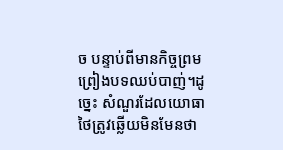ច បន្ទាប់ពីមានកិច្ចព្រមព្រៀងបទឈប់បាញ់។ដូច្នេះ សំណួរដែលយោធាថៃត្រូវឆ្លើយមិនមែនថា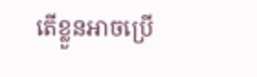តើខ្លួនអាចប្រើ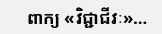ពាក្យ «វិជ្ជាជីវៈ»…